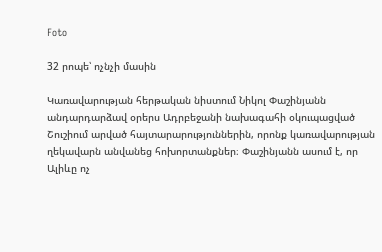Foto

32 րոպե՝ ոչնչի մասին

Կառավարության հերթական նիստում Նիկոլ Փաշինյանն անդարդարձավ օրերս Ադրբեջանի նախագահի օկուպացված Շուշիում արված հայտարարություններին, որոնք կառավարության ղեկավարն անվանեց հոխորտանքներ։ Փաշինյանն ասում է, որ Ալիևը ոչ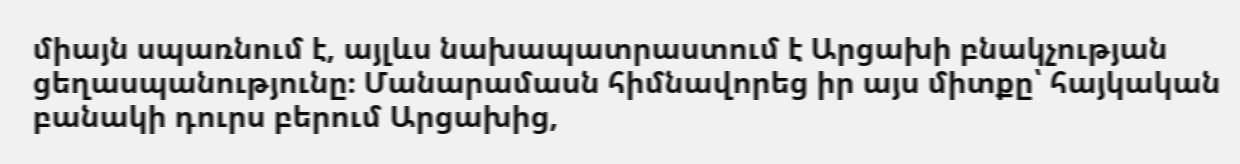միայն սպառնում է, այլևս նախապատրաստում է Արցախի բնակչության ցեղասպանությունը։ Մանարամասն հիմնավորեց իր այս միտքը՝ հայկական բանակի դուրս բերում Արցախից,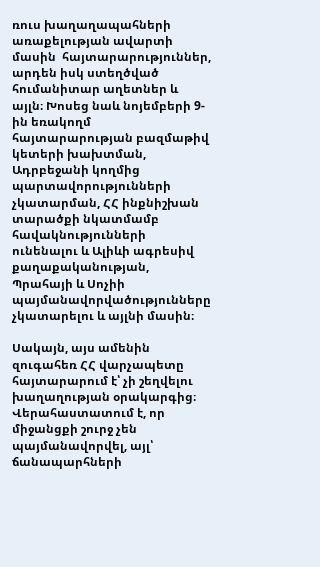ռուս խաղաղապահների առաքելության ավարտի մասին  հայտարարություններ, արդեն իսկ ստեղծված հումանիտար աղետներ և այլն։ Խոսեց նաև նոյեմբերի 9-ին եռակողմ հայտարարության բազմաթիվ կետերի խախտման, Ադրբեջանի կողմից պարտավորությունների չկատարման, ՀՀ ինքնիշխան տարածքի նկատմամբ հավակնությունների ունենալու և Ալիևի ագրեսիվ քաղաքականության, Պրահայի և Սոչիի պայմանավորվածությունները չկատարելու և այլնի մասին։

Սակայն, այս ամենին զուգահեռ ՀՀ վարչապետը հայտարարում է՝ չի շեղվելու խաղաղության օրակարգից։ Վերահաստատում է, որ միջանցքի շուրջ չեն պայմանավորվել, այլ՝ ճանապարհների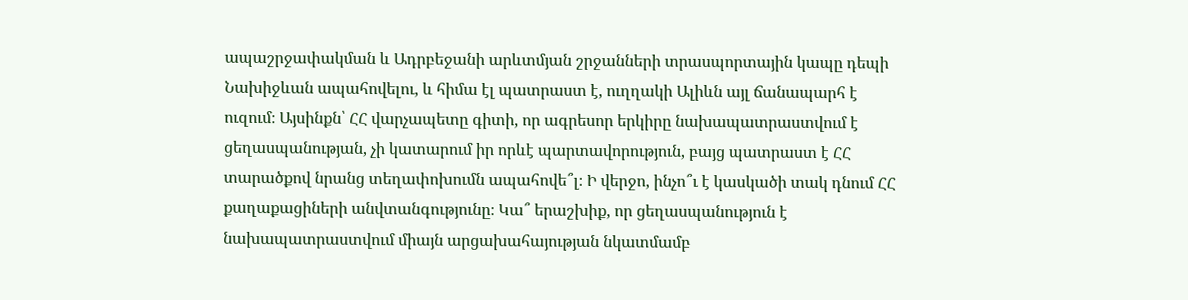ապաշրջափակման և Ադրբեջանի արևտմյան շրջանների տրասպորտային կապը դեպի Նախիջևան ապահովելու, և հիմա էլ պատրաստ է, ուղղակի Ալիևն այլ ճանապարհ է ուզում։ Այսինքն՝ ՀՀ վարչապետը գիտի, որ ագրեսոր երկիրը նախապատրաստվում է ցեղասպանության, չի կատարում իր որևէ պարտավորություն, բայց պատրաստ է ՀՀ տարածքով նրանց տեղափոխումն ապահովե՞լ։ Ի վերջո, ինչո՞ւ է կասկածի տակ դնում ՀՀ քաղաքացիների անվտանգությունը։ Կա՞ երաշխիք, որ ցեղասպանություն է նախապատրաստվում միայն արցախահայության նկատմամբ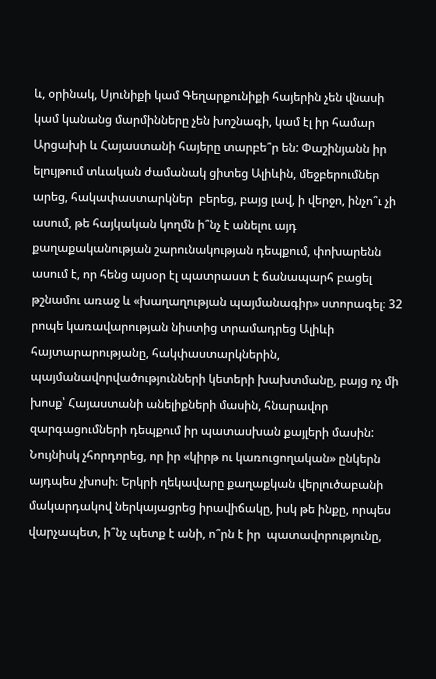և, օրինակ, Սյունիքի կամ Գեղարքունիքի հայերին չեն վնասի կամ կանանց մարմինները չեն խոշնագի, կամ էլ իր համար Արցախի և Հայաստանի հայերը տարբե՞ր են: Փաշինյանն իր ելույթում տևական ժամանակ ցիտեց Ալիևին, մեջբերումներ արեց, հակափաստարկներ  բերեց, բայց լավ, ի վերջո, ինչո՞ւ չի ասում, թե հայկական կողմն ի՞նչ է անելու այդ քաղաքականության շարունակության դեպքում, փոխարենն ասում է, որ հենց այսօր էլ պատրաստ է ճանապարհ բացել թշնամու առաջ և «խաղաղության պայմանագիր» ստորագել։ 32 րոպե կառավարության նիստից տրամադրեց Ալիևի հայտարարությանը, հակփաստարկներին, պայմանավորվածությունների կետերի խախտմանը, բայց ոչ մի խոսք՝ Հայաստանի անելիքների մասին, հնարավոր զարգացումների դեպքում իր պատասխան քայլերի մասին: Նույնիսկ չհորդորեց, որ իր «կիրթ ու կառուցողական» ընկերն այդպես չխոսի։ Երկրի ղեկավարը քաղաքկան վերլուծաբանի մակարդակով ներկայացրեց իրավիճակը, իսկ թե ինքը, որպես վարչապետ, ի՞նչ պետք է անի, ո՞րն է իր  պատավորությունը,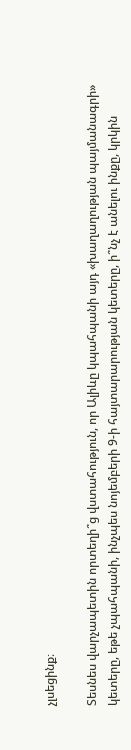չլսեցինք։

Տեսնես վարչապետին որտեղի՞ց վստահություն, որ Ալիևը կպահպանի այդ «խաղաղության պայմանագրի» կետերը, եթե չպահպանի, ինչպես նոյեմբերի 9-ի հայտարարության կետերը, ի՞նչ է անելու ինքը, կրկին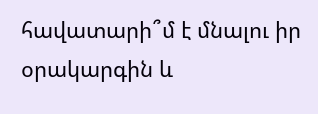հավատարի՞մ է մնալու իր օրակարգին և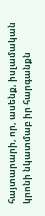հայտարարի, որ, ասենք, իսլամական կրոնի նկատմաբ իր հարգանքն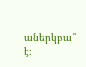աներկբա՞ է։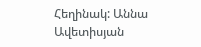Հեղինակ: Աննա Ավետիսյան